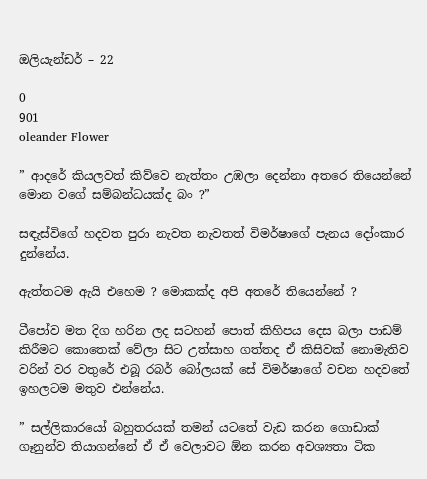ඔලියැන්ඩර් – 22

0
901
oleander Flower

” ආදරේ කියලවත් කිව්වෙ නැත්තං උඹලා දෙන්නා අතරෙ තියෙන්නේ මොන වගේ සම්බන්ධයක්ද බං ?”

සඳැස්විගේ හදවත පුරා නැවත නැවතත් විමර්ෂාගේ පැනය දෝංකාර දුන්නේය.

ඇත්තටම ඇයි එහෙම ? මොකක්ද අපි අතරේ තියෙන්නේ ?

ටීපෝව මත දිග හරින ලද සටහන් පොත් කිහිපය දෙස බලා පාඩම් කිරීමට කොතෙක් වේලා සිට උත්සාහ ගත්තද ඒ කිසිවක් නොමැතිව වරින් වර වතුරේ එබූ රබර් බෝලයක් සේ විමර්ෂාගේ වචන හදවතේ ඉහලටම මතුව එන්නේය.

” සල්ලිකාරයෝ බහුතරයක් තමන් යටතේ වැඩ කරන ගොඩාක් ගෑනුන්ව තියාගන්නේ ඒ ඒ වෙලාවට ඕන කරන අවශ්‍යතා ටික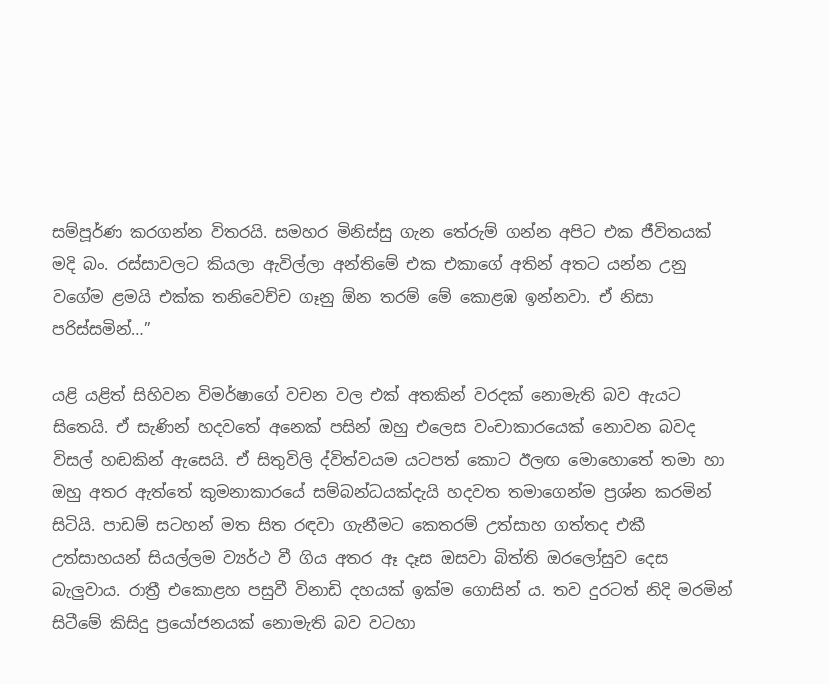සම්පූර්ණ කරගන්න විතරයි. සමහර මිනිස්සු ගැන තේරුම් ගන්න අපිට එක ජීවිතයක් මදි බං. රස්සාවලට කියලා ඇවිල්ලා අන්තිමේ එක එකාගේ අතින් අතට යන්න උනු වගේම ළමයි එක්ක තනිවෙච්ච ගෑනු ඕන තරම් මේ කොළඹ ඉන්නවා. ඒ නිසා පරිස්සමින්…”

යළි යළිත් සිහිවන විමර්ෂාගේ වචන වල එක් අතකින් වරදක් නොමැති බව ඇයට සිතෙයි. ඒ සැණින් හදවතේ අනෙක් පසින් ඔහු එලෙස වංචාකාරයෙක් නොවන බවද විසල් හඬකින් ඇසෙයි. ඒ සිතුවිලි ද්විත්වයම යටපත් කොට ඊලඟ මොහොතේ තමා හා ඔහු අතර ඇත්තේ කුමනාකාරයේ සම්බන්ධයක්දැයි හදවත තමාගෙන්ම ප්‍රශ්න කරමින් සිටියි. පාඩම් සටහන් මත සිත රඳවා ගැනීමට කෙතරම් උත්සාහ ගත්තද එකී උත්සාහයන් සියල්ලම ව්‍යර්ථ වී ගිය අතර ඈ දෑස ඔසවා බිත්ති ඔරලෝසුව දෙස බැලුවාය. රාත්‍රී එකොළහ පසුවී විනාඩි දහයක් ඉක්ම ගොසින්‍ ය. තව දුරටත් නිදි මරමින් සිටීමේ කිසිදු ප්‍රයෝජනයක් නොමැති බව වටහා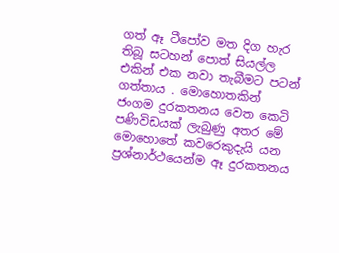ගත් ඈ ටීපෝව මත දිග හැර තිබූ සටහන් පොත් සියල්ල එකින් එක නවා තැබීමට පටන් ගත්තාය . මොහොතකින් ජංගම දුරකතනය වෙත කෙටි පණිවිඩයක් ලැබුණු අතර මේ මොහොතේ කවරෙකුදැයි යන ප්‍රශ්නාර්ථයෙන්ම ඈ දුරකතනය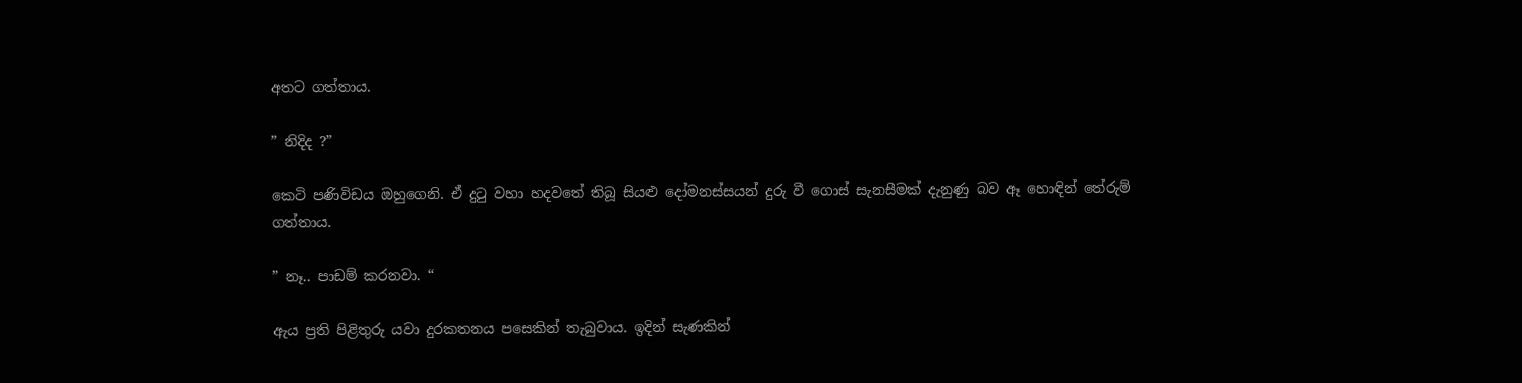අතට ගත්තාය.

” නිදිද ?”

කෙටි පණිවිඩය ඔහුගෙනි. ඒ දුටු වහා හදවතේ තිබූ සියළු දෝමනස්සයන් දුරු වී ගොස් සැනසීමක් දැනුණු බව ඈ හොඳින් තේරුම් ගත්තාය.

” නෑ.. පාඩම් කරනවා. “

ඇය ප්‍රති පිළිතුරු යවා දුරකතනය පසෙකින් තැබුවාය. ඉදින් සැණකින්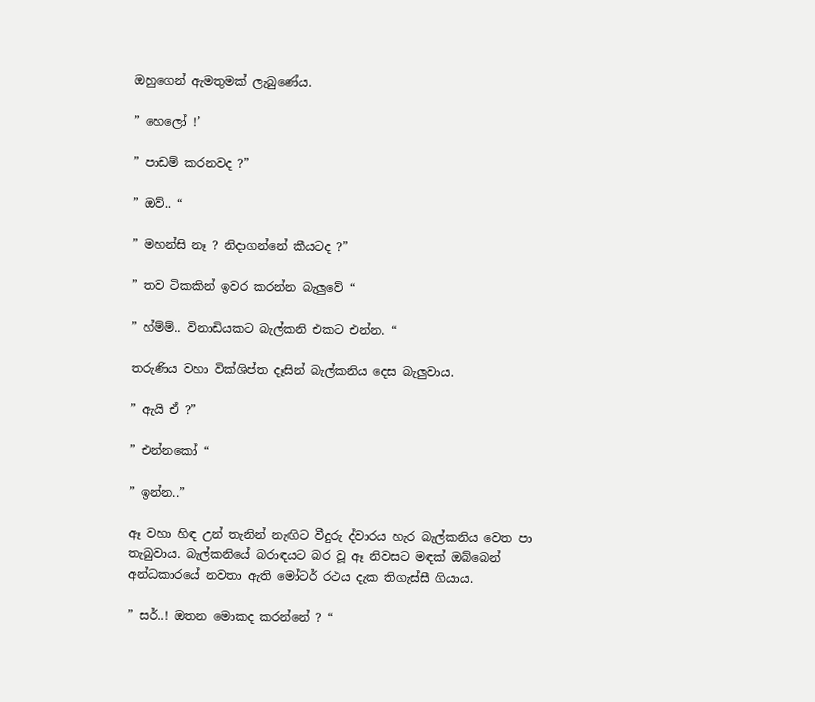ඔහුගෙන් ඇමතුමක් ලැබුණේය.

” හෙලෝ !’

” පාඩම් කරනවද ?”

” ඔව්.. “

” මහන්සි නෑ ? නිදාගන්නේ කීයටද ?”

” තව ටිකකින් ඉවර කරන්න බැලුවේ “

” හ්ම්ම්.. විනාඩියකට බැල්කනි එකට එන්න. “

තරුණිය වහා වික්ශිප්ත දෑසින් බැල්කනිය දෙස බැලුවාය.

” ඇයි ඒ ?”

” එන්නකෝ “

” ඉන්න..”

ඈ වහා හිඳ උන් තැනින් නැඟිට වීදුරු ද්වාරය හැර බැල්කනිය වෙත පා තැබුවාය. බැල්කනියේ බරාඳයට බර වූ ඈ නිවසට මඳක් ඔබ්බෙන් අන්ධකාරයේ නවතා ඇති මෝටර් රථය දැක තිගැස්සී ගියාය.

” සර්..! ඔතන මොකද කරන්නේ ? “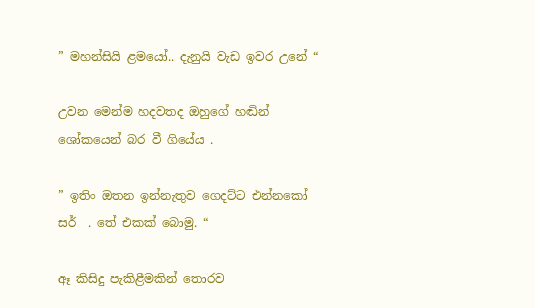” මහන්සියි ළමයෝ.. දැනුයි වැඩ ඉවර උනේ “

උවන මෙන්ම හදවතද ඔහුගේ හඬින් ශෝකයෙන් බර වී ගියේය .

” ඉතිං ඔතන ඉන්නැතුව ගෙදට්ට එන්නකෝ සර්  . තේ එකක් බොමු. “

ඈ කිසිදු පැකිළීමකින් තොරව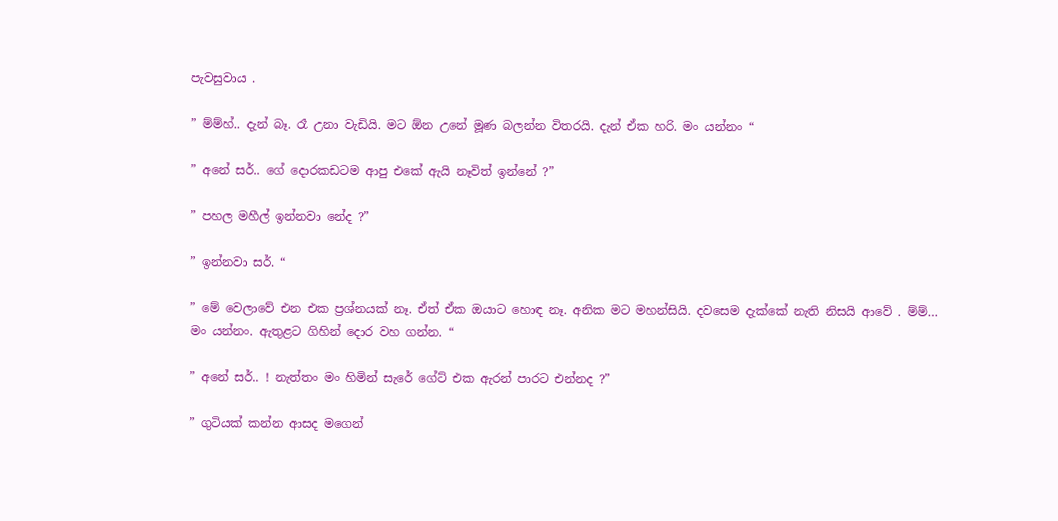පැවසුවාය .

” ම්ම්හ්.. දැන් බෑ. රෑ උනා වැඩියි. මට ඕන උනේ මූණ බලන්න විතරයි. දැන් ඒක හරි. මං යන්නං “

” අනේ සර්.. ගේ දොරකඩටම ආපු එකේ ඇයි නෑවිත් ඉන්නේ ?”

” පහල මහීල් ඉන්නවා නේද ?”

” ඉන්නවා සර්. “

” මේ වෙලාවේ එන එක ප්‍රශ්නයක් නෑ. ඒත් ඒක ඔයාට හොඳ නෑ. අනික මට මහන්සියි. දවසෙම දැක්කේ නැති නිසයි ආවේ . ම්ම්… මං යන්නං. ඇතුළට ගිහින් දොර වහ ගන්න. “

” අනේ සර්.. ! නැත්තං මං හිමින් සැරේ ගේට් එක ඇරන් පාරට එන්නද ?”

” ගුටියක් කන්න ආසද මගෙන්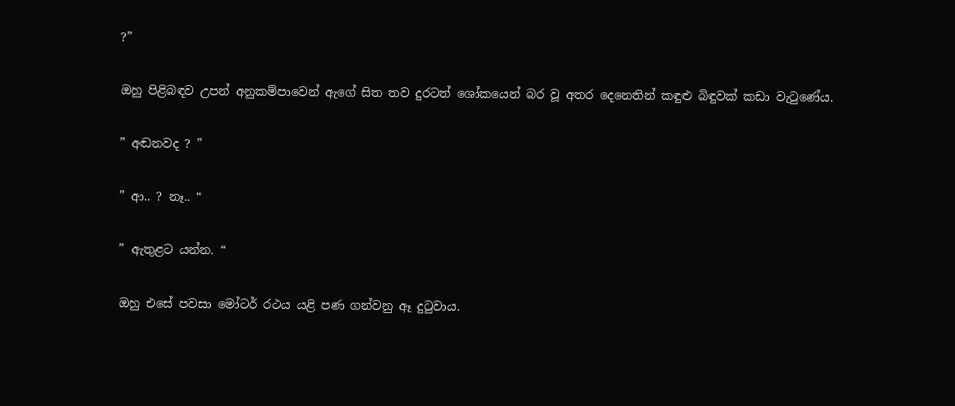?”

ඔහු පිළිබඳව උපන් අනුකම්පාවෙන් ඇගේ සිත තව දුරටත් ශෝකයෙන් බර වූ අතර දෙනෙතින් කඳුළු බිඳුවක් කඩා වැටුණේය.

” අඬනවද ? ”

” ආ.. ? නෑ.. “

” ඇතුළට යන්න. “

ඔහු එසේ පවසා මෝටර් රථය යළි පණ ගන්වනු ඈ දුටුවාය.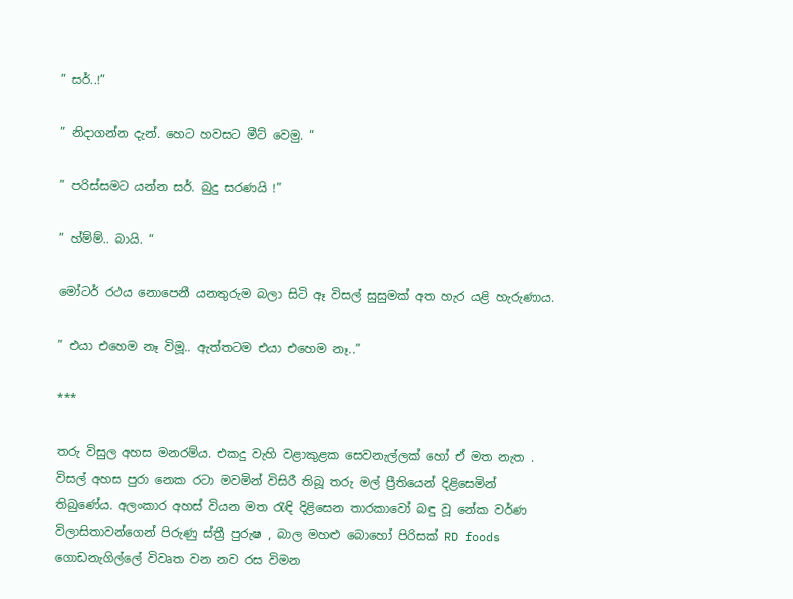” සර්..!”

” නිදාගන්න දැන්. හෙට හවසට මීට් වෙමු. “

” පරිස්සමට යන්න සර්. බුදු සරණයි !”

” හ්ම්ම්.. බායි. “

මෝටර් රථය නොපෙනී යනතුරුම බලා සිටි ඈ විසල් සුසුමක් අත හැර යළි හැරුණාය.

” එයා එහෙම නෑ විමූ.. ඇත්තටම එයා එහෙම නෑ..”

***

තරු විසුල අහස මනරම්ය. එකදු වැහි වළාකුළක සෙවනැල්ලක් හෝ ඒ මත නැත . විසල් අහස පුරා නෙක රටා මවමින් විසිරී තිබූ තරු මල් ප්‍රීතියෙන් දිළිසෙමින් තිබුණේය. අලංකාර අහස් වියන මත රැඳි දිළිසෙන තාරකාවෝ බඳු වූ නේක වර්ණ විලාසිතාවන්ගෙන් පිරුණු ස්ත්‍රී පුරුෂ , බාල මහළු බොහෝ පිරිසක් RD foods ගොඩනැගිල්ලේ විවෘත වන නව රස විමන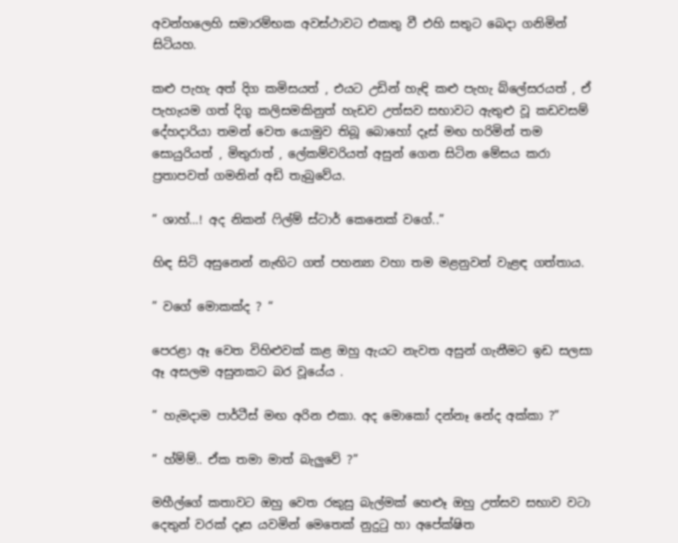අවන්හලෙහි සමාරම්භක අවස්ථාවට එකතු වී එහි සතුට බෙදා ගනිමින් සිටියහ.

කළු පැහැ අත් දිග කමිසයත් , එයට උඩින් හැඳි කළු පැහැ බ්ලේසරයත් , ඒ පැහැයම ගත් දිගු කලිසමකිනුත් හැඩව උත්සව සභාවට ඇතුළු වූ කඩවසම් දේහදාරියා තමන් වෙත යොමුව තිබූ බොහෝ දෑස් මඟ හරිමින් තම සොයුරියත් , මිතුරාත් , ලේකම්වරියත් අසුන් ගෙන සිටින මේසය කරා ප්‍රතාපවත් ගමනින් අඩි තැබුවේය.

” ශාහ්…! අද නිකන් ෆිල්ම් ස්ටාර් කෙනෙක් වගේ..”

හිඳ සිටි අසුනෙන් නැඟිට ගත් පහන්‍යා වහා තම මළනුවන් වැළඳ ගත්‍තාය.

” වගේ මොකක්ද ? “

පෙරළා ඈ වෙත විහිළුවක් කළ ඔහු ඇයට නැවත අසුන් ගැනීමට ඉඩ සලසා ඈ අසලම අසුනකට බර වූයේය .

” හැමදාම පාර්ටීස් මඟ අරින එකා. අද මොකෝ දන්නෑ නේද අක්කා ?”

” හ්ම්ම්.. ඒක තමා මාත් බැලුවේ ?”

මහීල්ගේ කතාවට ඔහු වෙත රකුසු බැල්මක් හෙළූ ඔහු උත්සව සභාව වටා දෙතුන් වරක් දෑස යවමින් මෙතෙක් නුදුටු හා අපේක්ෂිත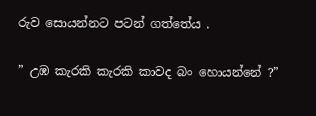රුව සොයන්නට පටන් ගත්තේය .

” උඹ කැරකි කැරකි කාවද බං හොයන්නේ ?”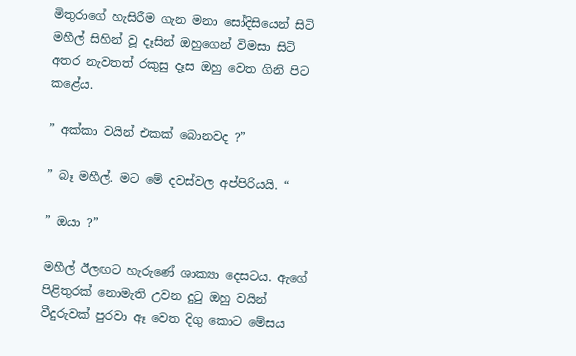මිතුරාගේ හැසිරීම ගැන මනා සෝදිසියෙන් සිටි මහීල් සිහින් වූ දෑසින් ඔහුගෙන් විමසා සිටි අතර නැවතත් රකුසු දෑස ඔහු වෙත ගිනි පිට කළේය.

” අක්කා වයින් එකක් බොනවද ?”

” බෑ මහීල්. මට මේ දවස්වල අප්පිරියයි. “

” ඔයා ?”

මහීල් ඊලඟට හැරුණේ ශාක්‍යා දෙසටය. ඇගේ පිළිතුරක් නොමැති උවන දුටු ඔහු වයින් වීදුරුවක් පුරවා ඈ වෙත දිගු කොට මේසය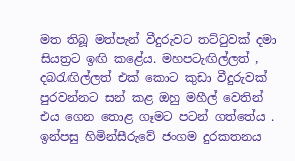මත තිබූ මත්පැන් වීදුරුවට තට්ටුවක් දමා සියත්‍රට ඉඟි කළේය. මහපටැඟිල්ලත් , දබරැඟිල්ලත් එක් කොට කුඩා වීදුරුවක් පුරවන්නට සන් කළ ඔහු මහීල් වෙතින් එය ගෙන තොළ ගෑමට පටන් ගත්තේය . ඉන්පසු හිමින්සීරුවේ ජංගම දුරකතනය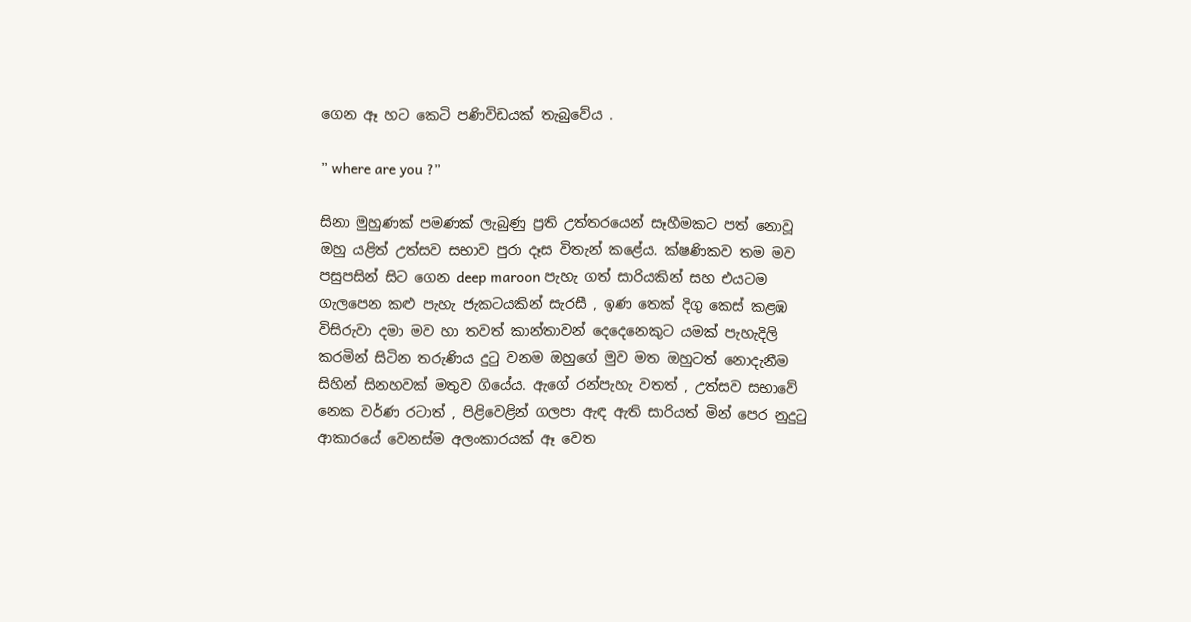ගෙන ඈ හට කෙටි පණිවිඩයක් තැබුවේය .

” where are you ?”

සිනා මුහුණක් පමණක් ලැබුණු ප්‍රති උත්තරයෙන් සෑහීමකට පත් නොවූ ඔහු යළිත් උත්සව සභාව පුරා දෑස විතැන් කළේය. ක්ෂණිකව තම මව පසුපසින් සිට ගෙන deep maroon පැහැ ගත් සාරියකින් සහ එයටම ගැලපෙන කළු පැහැ ජැකටයකින් සැරසී , ඉණ තෙක් දිගු කෙස් කළඹ විසිරුවා දමා මව හා තවත් කාන්තාවන් දෙදෙනෙකුට යමක් පැහැදිලි කරමින් සිටින තරුණිය දුටු වනම ඔහුගේ මුව මත ඔහුටත් නොදැනීම සිහින් සිනහවක් මතුව ගියේය. ඇගේ රන්පැහැ වතත් , උත්සව සභාවේ නෙක වර්ණ රටාත් , පිළිවෙළින් ගලපා ඇඳ ඇති සාරියත් මින් පෙර නුදුටු ආකාරයේ වෙනස්ම අලංකාරයක් ඈ වෙත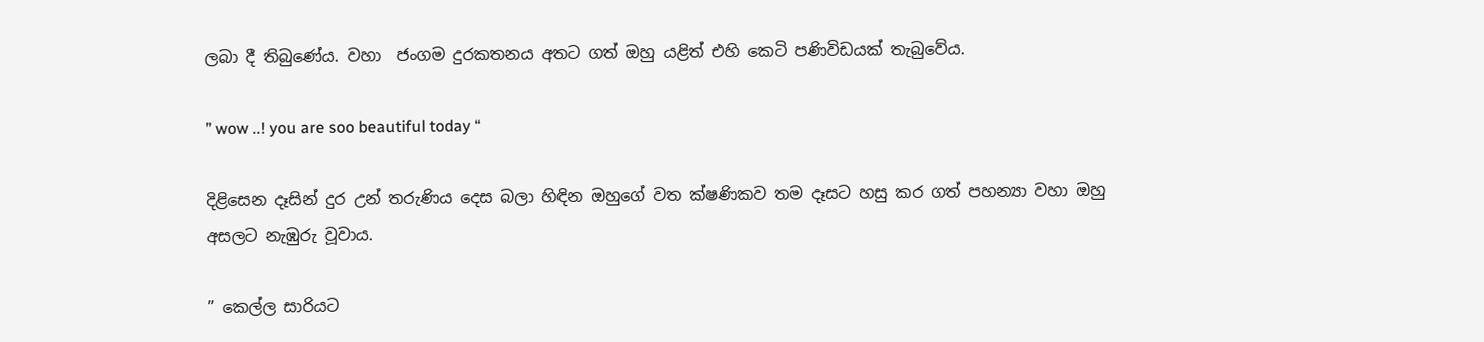ලබා දී තිබුණේය. වහා  ජංගම දුරකතනය අතට ගත් ඔහු යළිත් එහි කෙටි පණිවිඩයක් තැබුවේය.

” wow ..! you are soo beautiful today “

දිළිසෙන දෑසින් දුර උන් තරුණිය දෙස බලා හිඳින ඔහුගේ වත ක්ෂණිකව තම දෑසට හසු කර ගත් පහන්‍යා වහා ඔහු අසලට නැඹුරු වූවාය.

” කෙල්ල සාරියට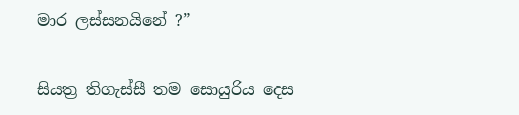මාර ලස්සනයිනේ ?”

සියත්‍ර තිගැස්සී තම සොයුරිය දෙස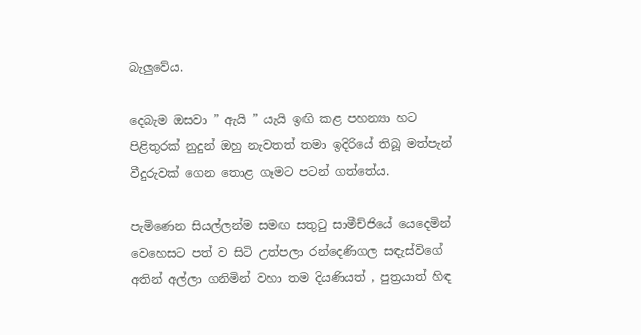බැලුවේය.

දෙබැම ඔසවා ” ඇයි ” යැයි ඉඟි කළ පහන්‍යා හට පිළිතුරක් නුදුන් ඔහු නැවතත් තමා ඉදිරියේ තිබූ මත්පැන් වීදුරුවක් ගෙන තොළ ගෑමට පටන් ගත්තේය.

පැමිණෙන සියල්ලන්ම සමඟ සතුටු සාමීච්ජියේ යෙදෙමින් වෙහෙසට පත් ව සිටි උත්පලා රන්දෙණිගල සඳැස්විගේ අතින් අල්ලා ගනිමින් වහා තම දියණියත් , පුත්‍රයාත් හිඳ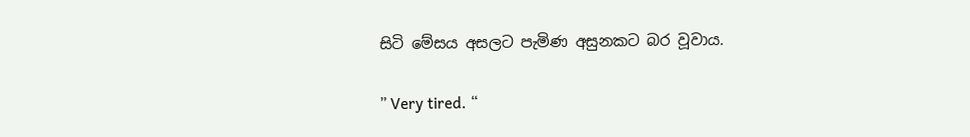සිටි මේසය අසලට පැමිණ අසුනකට බර වූවාය.

” Very tired. “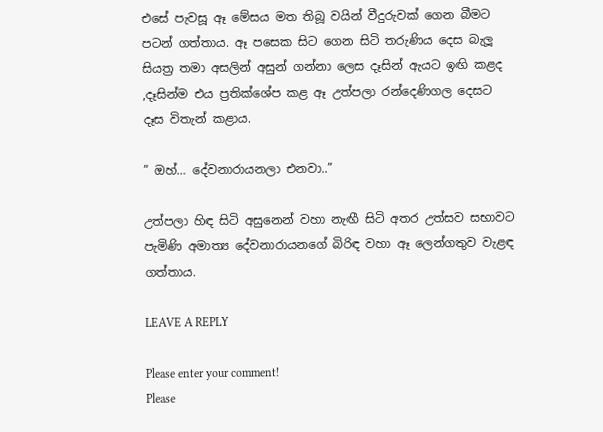එසේ පැවසූ ඈ මේසය මත තිබූ වයින් වීදුරුවක් ගෙන බීමට පටන් ගත්තාය. ඈ පසෙක සිට ගෙන සිටි තරුණිය දෙස බැලූ සියත්‍ර තමා අසලින් අසුන් ගන්නා ලෙස දෑසින් ඇයට ඉඟි කළද ,දෑසින්ම එය ප්‍රතික්ශේප කළ ඈ උත්පලා රන්දෙණිගල දෙසට දෑස විතැන් කළාය.

” ඔහ්… දේවනාරායනලා එනවා..”

උත්පලා හිඳ සිටි අසුනෙන් වහා නැඟී සිටි අතර උත්සව සභාවට පැමිණි අමාත්‍ය දේවනාරායනගේ බිරිඳ වහා ඈ ලෙන්ගතුව වැළඳ ගත්තාය.

LEAVE A REPLY

Please enter your comment!
Please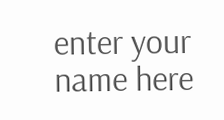enter your name here